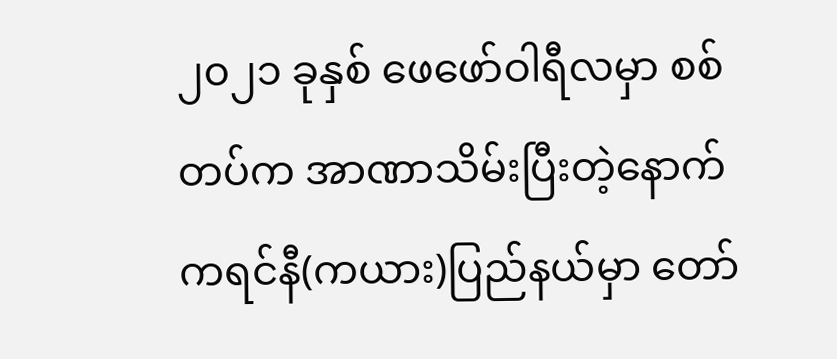၂၀၂၁ ခုနှစ် ဖေဖော်ဝါရီလမှာ စစ်တပ်က အာဏာသိမ်းပြီးတဲ့နောက် ကရင်နီ(ကယား)ပြည်နယ်မှာ တော်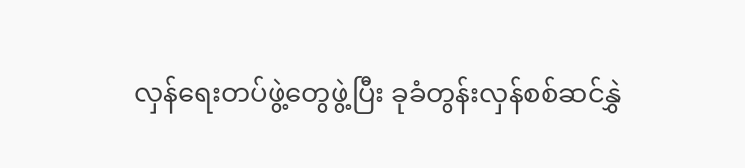လှန်ရေးတပ်ဖွဲ့တွေဖွဲ့ပြီး ခုခံတွန်းလှန်စစ်ဆင်နွှဲ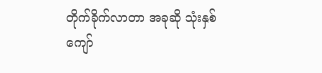တိုက်ခိုက်လာတာ အခုဆို သုံးနှစ်ကျော်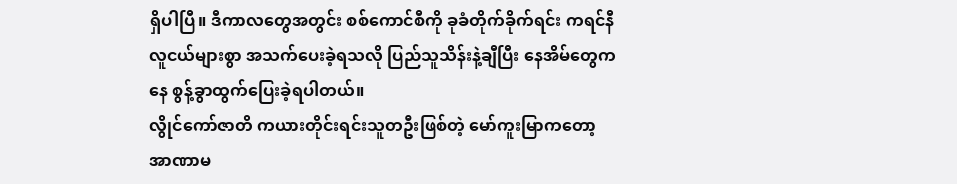ရှိပါပြီ။ ဒီကာလတွေအတွင်း စစ်ကောင်စီကို ခုခံတိုက်ခိုက်ရင်း ကရင်နီလူငယ်များစွာ အသက်ပေးခဲ့ရသလို ပြည်သူသိန်းနဲ့ချီပြီး နေအိမ်တွေကနေ စွန့်ခွာထွက်ပြေးခဲ့ရပါတယ်။
လွိုင်ကော်ဇာတိ ကယားတိုင်းရင်းသူတဦးဖြစ်တဲ့ မော်ကူးမြာကတော့ အာဏာမ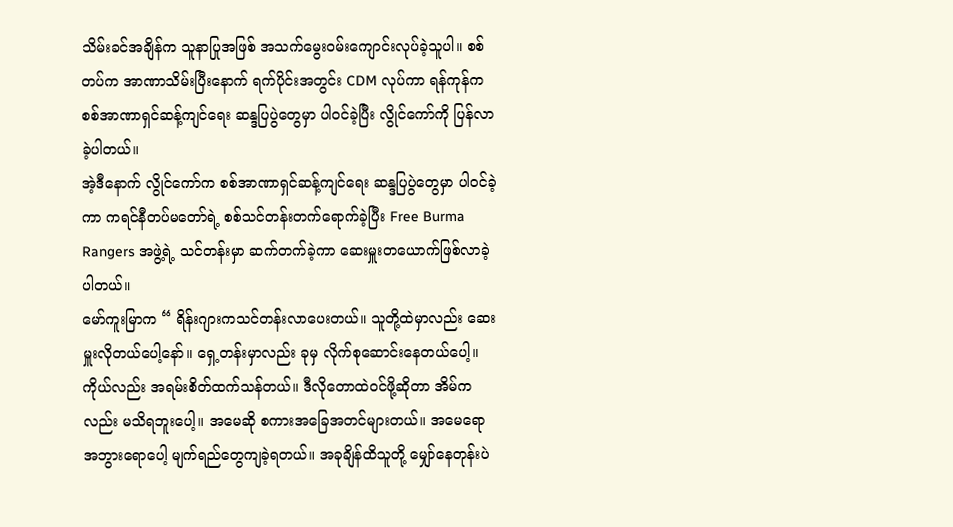သိမ်းခင်အချိန်က သူနာပြုအဖြစ် အသက်မွေးဝမ်းကျောင်းလုပ်ခဲ့သူပါ။ စစ်တပ်က အာဏာသိမ်းပြီးနောက် ရက်ပိုင်းအတွင်း CDM လုပ်ကာ ရန်ကုန်က စစ်အာဏာရှင်ဆန့်ကျင်ရေး ဆန္ဒပြပွဲတွေမှာ ပါဝင်ခဲ့ပြီး လွိုင်ကော်ကို ပြန်လာခဲ့ပါတယ်။
အဲ့ဒီနောက် လွိုင်ကော်က စစ်အာဏာရှင်ဆန့်ကျင်ရေး ဆန္ဒပြပွဲတွေမှာ ပါဝင်ခဲ့ကာ ကရင်နီတပ်မတော်ရဲ့ စစ်သင်တန်းတက်ရောက်ခဲ့ပြီး Free Burma Rangers အဖွဲ့ရဲ့ သင်တန်းမှာ ဆက်တက်ခဲ့ကာ ဆေးမှူးတယောက်ဖြစ်လာခဲ့ပါတယ်။
မော်ကူးမြာက “ ရိန်းဂျားကသင်တန်းလာပေးတယ်။ သူတို့ထဲမှာလည်း ဆေးမှူးလိုတယ်ပေါ့နော်။ ရှေ့တန်းမှာလည်း ခုမှ လိုက်စုဆောင်းနေတယ်ပေါ့။ ကိုယ်လည်း အရမ်းစိတ်ထက်သန်တယ်။ ဒီလိုတောထဲဝင်ဖို့ဆိုတာ အိမ်ကလည်း မသိရဘူးပေါ့။ အမေဆို စကားအခြေအတင်များတယ်။ အမေရော အဘွားရောပေါ့ မျက်ရည်တွေကျခဲ့ရတယ်။ အခုချိန်ထိသူတို့ မျှော်နေတုန်းပဲ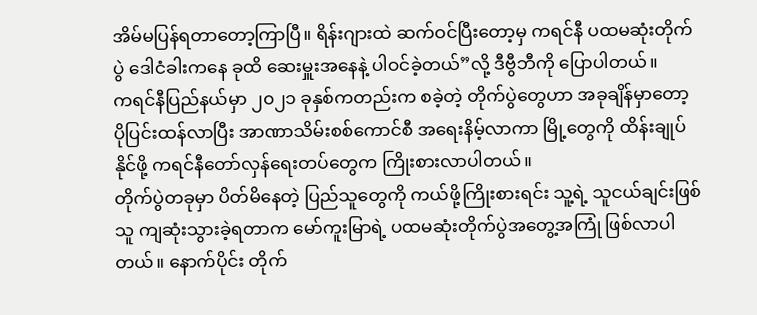အိမ်မပြန်ရတာတော့ကြာပြီ။ ရိန်းဂျားထဲ ဆက်ဝင်ပြီးတော့မှ ကရင်နီ ပထမဆုံးတိုက်ပွဲ ဒေါငံခါးကနေ ခုထိ ဆေးမှူးအနေနဲ့ ပါဝင်ခဲ့တယ်”လို့ ဒီဗွီဘီကို ပြောပါတယ်။
ကရင်နီပြည်နယ်မှာ ၂၀၂၁ ခုနှစ်ကတည်းက စခဲ့တဲ့ တိုက်ပွဲတွေဟာ အခုချိန်မှာတော့ ပိုပြင်းထန်လာပြီး အာဏာသိမ်းစစ်ကောင်စီ အရေးနိမ့်လာကာ မြို့တွေကို ထိန်းချုပ်နိုင်ဖို့ ကရင်နီတော်လှန်ရေးတပ်တွေက ကြိုးစားလာပါတယ်။
တိုက်ပွဲတခုမှာ ပိတ်မိနေတဲ့ ပြည်သူတွေကို ကယ်ဖို့ကြိုးစားရင်း သူ့ရဲ့ သူငယ်ချင်းဖြစ်သူ ကျဆုံးသွားခဲ့ရတာက မော်ကူးမြာရဲ့ ပထမဆုံးတိုက်ပွဲအတွေ့အကြုံ ဖြစ်လာပါတယ်။ နောက်ပိုင်း တိုက်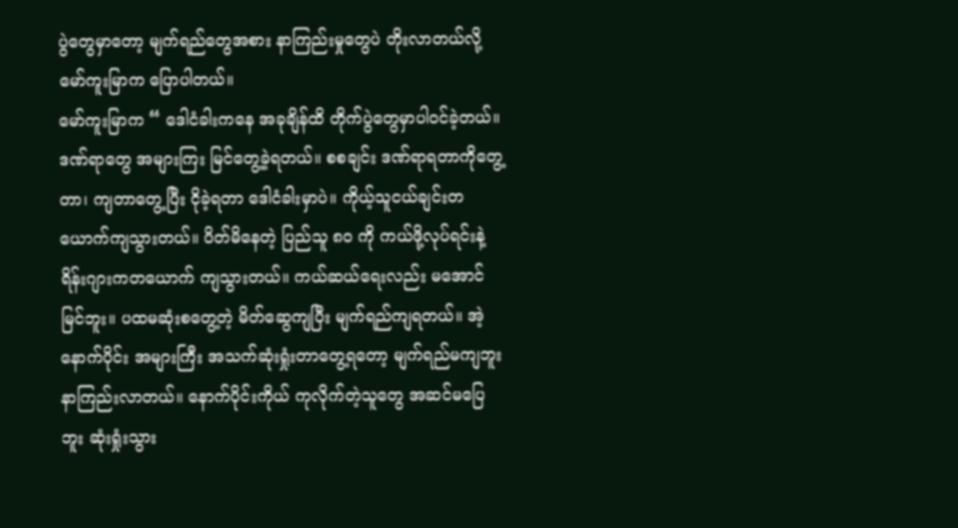ပွဲတွေမှာတော့ မျက်ရည်တွေအစား နာကြည်းမှုတွေပဲ တိုးလာတယ်လို့ မော်ကူးမြာက ပြောပါတယ်။
မော်ကူးမြာက “ ဒေါငံခါးကနေ အခုချိန်ထိ တိုက်ပွဲတွေမှာပါဝင်ခဲ့တယ်။ ဒဏ်ရာတွေ အများကြး မြင်တွေ့ခဲ့ရတယ်။ စစချင်း ဒဏ်ရာရတာကိုတွေ့တာ၊ ကျတာတွေ့ပြီး ငိုခဲ့ရတာ ဒေါငံခါးမှာပဲ။ ကိုယ့်သူငယ်ချင်းတယောက်ကျသွားတယ်။ ပိတ်မိနေတဲ့ ပြည်သူ ၈၀ ကို ကယ်ဖို့လုပ်ရင်းနဲ့ ရိန်းဂျားကတယောက် ကျသွားတယ်။ ကယ်ဆယ်ရေးလည်း မအောင်မြင်ဘူး။ ပထမဆုံးစတွေ့တဲ့ မိတ်ဆွေကျပြီး မျက်ရည်ကျရတယ်။ အဲ့နောက်ပိုင်း အများကြီး အသက်ဆုံးရှုံးတာတွေ့ရတော့ မျက်ရည်မကျဘူး နာကြည်းလာတယ်။ နောက်ပိုင်းကိုယ် ကုလိုက်တဲ့သူတွေ အဆင်မပြေဘူး ဆုံးရှုံးသွား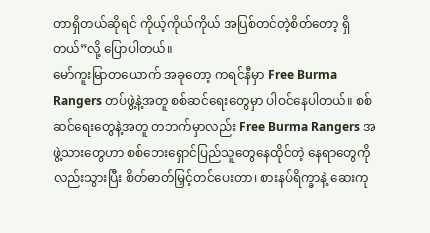တာရှိတယ်ဆိုရင် ကိုယ့်ကိုယ်ကိုယ် အပြစ်တင်တဲ့စိတ်တော့ ရှိတယ်”လို့ ပြောပါတယ်။
မော်ကူးမြာတယောက် အခုတော့ ကရင်နီမှာ Free Burma Rangers တပ်ဖွဲ့နဲ့အတူ စစ်ဆင်ရေးတွေမှာ ပါဝင်နေပါတယ်။ စစ်ဆင်ရေးတွေနဲ့အတူ တဘက်မှာလည်း Free Burma Rangers အဖွဲ့သားတွေဟာ စစ်ဘေးရှောင်ပြည်သူတွေနေထိုင်တဲ့ နေရာတွေကိုလည်းသွားပြီး စိတ်ဓာတ်မြှင့်တင်ပေးတာ၊ စားနပ်ရိက္ခာနဲ့ ဆေးကု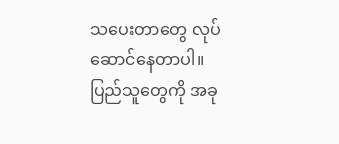သပေးတာတွေ လုပ်ဆောင်နေတာပါ။
ပြည်သူတွေကို အခု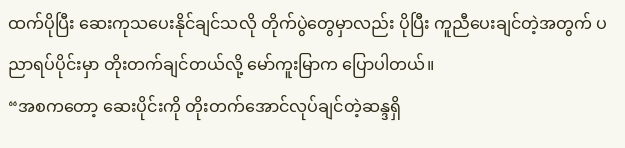ထက်ပိုပြီး ဆေးကုသပေးနိုင်ချင်သလို တိုက်ပွဲတွေမှာလည်း ပိုပြီး ကူညီပေးချင်တဲ့အတွက် ပညာရပ်ပိုင်းမှာ တိုးတက်ချင်တယ်လို့ မော်ကူးမြာက ပြောပါတယ်။
“အစကတော့ ဆေးပိုင်းကို တိုးတက်အောင်လုပ်ချင်တဲ့ဆန္ဒရှိ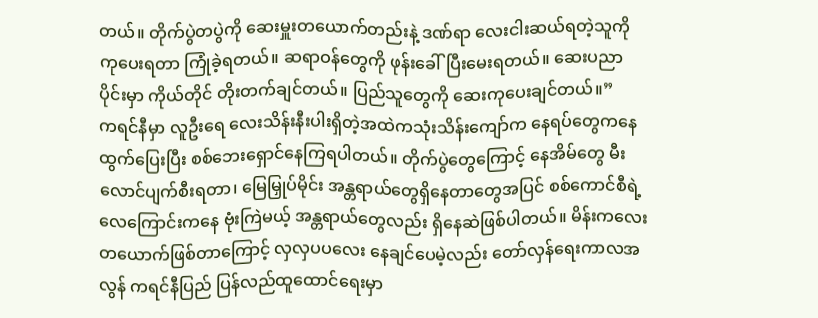တယ်။ တိုက်ပွဲတပွဲကို ဆေးမှူးတယောက်တည်းနဲ့ ဒဏ်ရာ လေးငါးဆယ်ရတဲ့သူကို ကုပေးရတာ ကြုံခဲ့ရတယ်။ ဆရာဝန်တွေကို ဖုန်းခေါ်ပြီးမေးရတယ်။ ဆေးပညာပိုင်းမှာ ကိုယ်တိုင် တိုးတက်ချင်တယ်။ ပြည်သူတွေကို ဆေးကုပေးချင်တယ်။”
ကရင်နီမှာ လူဦးရေ လေးသိန်းနီးပါးရှိတဲ့အထဲကသုံးသိန်းကျော်က နေရပ်တွေကနေ ထွက်ပြေးပြီး စစ်ဘေးရှောင်နေကြရပါတယ်။ တိုက်ပွဲတွေကြောင့် နေအိမ်တွေ မီးလောင်ပျက်စီးရတာ၊ မြေမြှုပ်မိုင်း အန္တရာယ်တွေရှိနေတာတွေအပြင် စစ်ကောင်စီရဲ့ လေကြောင်းကနေ ဗုံးကြဲမယ့် အန္တရာယ်တွေလည်း ရှိနေဆဲဖြစ်ပါတယ်။ မိန်းကလေးတယောက်ဖြစ်တာကြောင့် လှလှပပလေး နေချင်ပေမဲ့လည်း တော်လှန်ရေးကာလအလွန် ကရင်နီပြည် ပြန်လည်ထူထောင်ရေးမှာ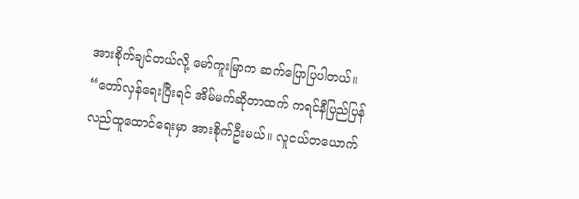အားစိုက်ချင်တယ်လို့ မော်ကူးမြာက ဆက်ပြောပြပါတယ်။
“တော်လှန်ရေးပြီးရင် အိမ်မက်ဆိုတာထက် ကရင်နီပြည်ပြန်လည်ထူထောင်ရေးမှာ အားစိုက်ဦးမယ်။ လူငယ်တယောက်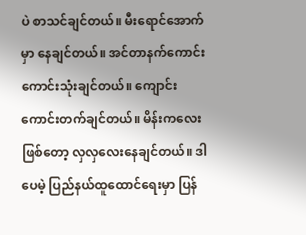ပဲ စာသင်ချင်တယ်။ မီးရောင်အောက်မှာ နေချင်တယ်။ အင်တာနက်ကောင်းကောင်းသုံးချင်တယ်။ ကျောင်းကောင်းတက်ချင်တယ်။ မိန်းကလေး ဖြစ်တော့ လှလှလေးနေချင်တယ်။ ဒါပေမဲ့ ပြည်နယ်ထူထောင်ရေးမှာ ပြန်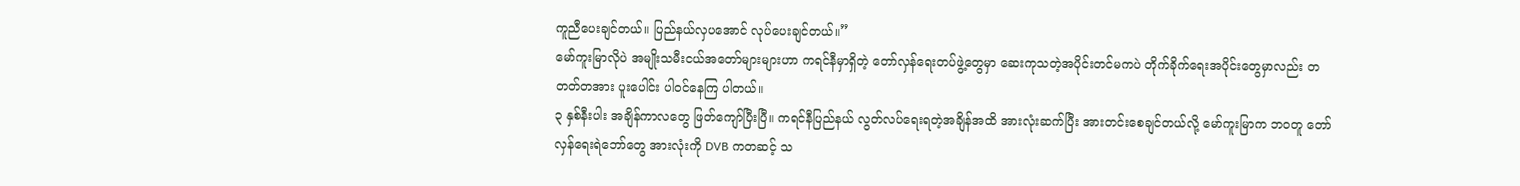ကူညီပေးချင်တယ်။ ပြည်နယ်လှပအောင် လုပ်ပေးချင်တယ်။”
မော်ကူးမြာလိုပဲ အမျိုးသမီးငယ်အတော်များများဟာ ကရင်နီမှာရှိတဲ့ တော်လှန်ရေးတပ်ဖွဲ့တွေမှာ ဆေးကုသတဲ့အပိုင်းတင်မကပဲ တိုက်ခိုက်ရေးအပိုင်းတွေမှာလည်း တတတ်တအား ပူးပေါင်း ပါဝင်နေကြ ပါတယ်။
၃ နှစ်နီးပါး အချိန်ကာလတွေ ဖြတ်ကျော်ပြီးပြီ။ ကရင်နီပြည်နယ် လွတ်လပ်ရေးရတဲ့အချိန်အထိ အားလုံးဆက်ပြီး အားတင်းစေချင်တယ်လို့ မော်ကူးမြာက ဘဝတူ တော်လှန်ရေးရဲဘော်တွေ အားလုံးကို DVB ကတဆင့် သ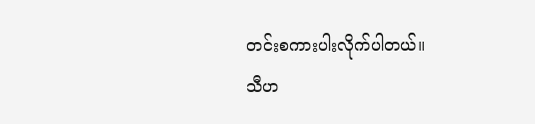တင်းစကားပါးလိုက်ပါတယ်။
သီဟ